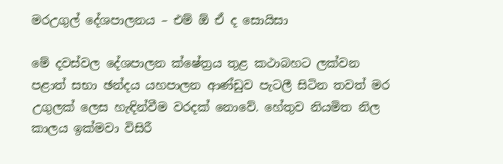මරඋගුල් දේශපාලනය – එම් ඕ ඒ ද සොයිසා

මේ දවස්වල දේශපාලන ක්ෂේත්‍රය තුළ කථාබහට ලක්වන පළාත් සභා ඡන්දය යහපාලන ආණ්ඩුව පැටලී සිටින තවත් මර උගුලක් ලෙස හැඳින්වීම වරදක් නොවේ. හේතුව නියමිත නිල කාලය ඉක්මවා විසිරී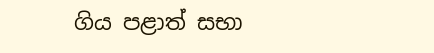ගිය පළාත් සභා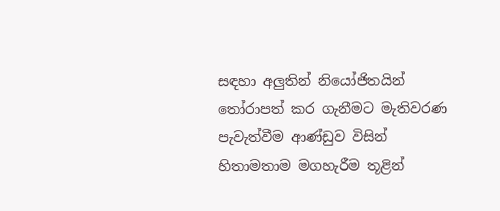සඳහා අලුතින් නියෝජිතයින් තෝරාපත් කර ගැනීමට මැතිවරණ පැවැත්වීම ආණ්ඩුව විසින් හිතාමතාම මගහැරීම තූළින්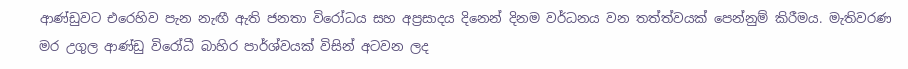ආණ්ඩුවට එරෙහිව පැන නැඟී ඇති ජනතා විරෝධය සහ අප්‍රසාදය දිනෙන් දිනම වර්ධනය වන තත්ත්වයක් පෙන්නුම් කිරීමය. මැතිවරණ මර උගුල ආණ්ඩු විරෝධී බාහිර පාර්ශ්වයක් විසින් අටවන ලද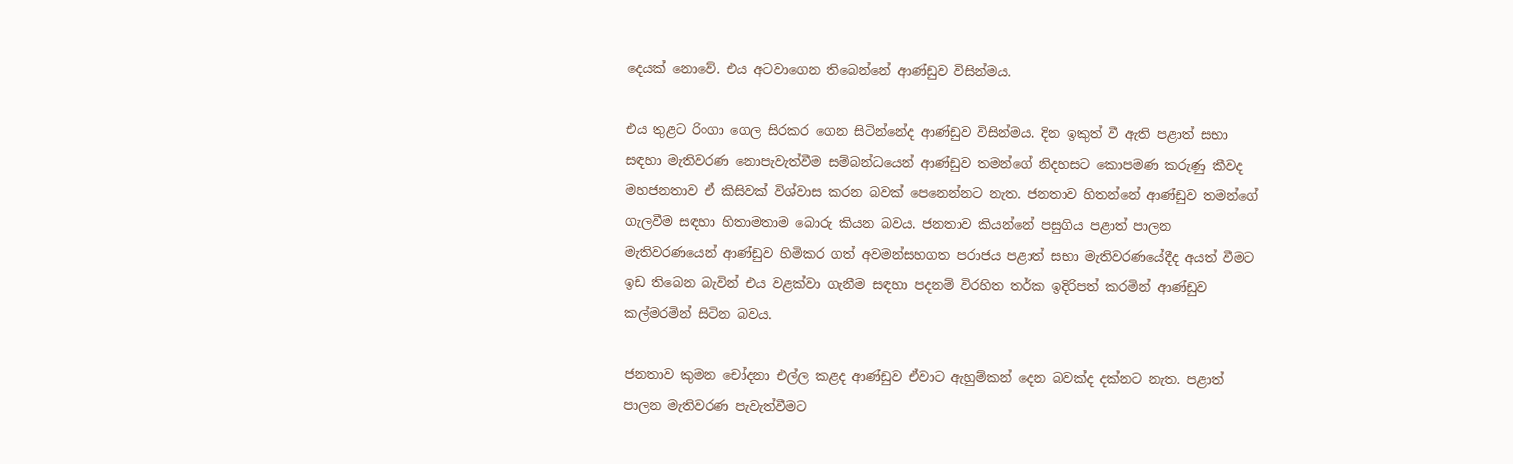දෙයක් නොවේ. එය අටවාගෙන තිබෙන්නේ ආණ්ඩුව විසින්මය.

එය තුළට රිංගා ගෙල සිරකර ගෙන සිටින්නේද ආණ්ඩුව විසින්මය. දින ඉකුත් වී ඇති පළාත් සභා සඳහා මැතිවරණ නොපැවැත්වීම සම්බන්ධයෙන් ආණ්ඩුව තමන්ගේ නිදහසට කොපමණ කරුණු කීවද මහජනතාව ඒ කිසිවක් විශ්වාස කරන බවක් පෙනෙන්නට නැත. ජනතාව හිතන්නේ ආණ්ඩුව තමන්ගේ ගැලවීම සඳහා හිතාමතාම බොරු කියන බවය. ජනතාව කියන්නේ පසුගිය පළාත් පාලන මැතිවරණයෙන් ආණ්ඩුව හිමිකර ගත් අවමන්සහගත පරාජය පළාත් සභා මැතිවරණයේදීද අයත් වීමට ඉඩ තිබෙන බැවින් එය වළක්වා ගැනීම සඳහා පදනම් විරහිත තර්ක ඉදිරිපත් කරමින් ආණ්ඩුව කල්මරමින් සිටින බවය.

ජනතාව කුමන චෝදනා එල්ල කළද ආණ්ඩුව ඒවාට ඇහුම්කන් දෙන බවක්ද දක්නට නැත. පළාත් පාලන මැතිවරණ පැවැත්වීමට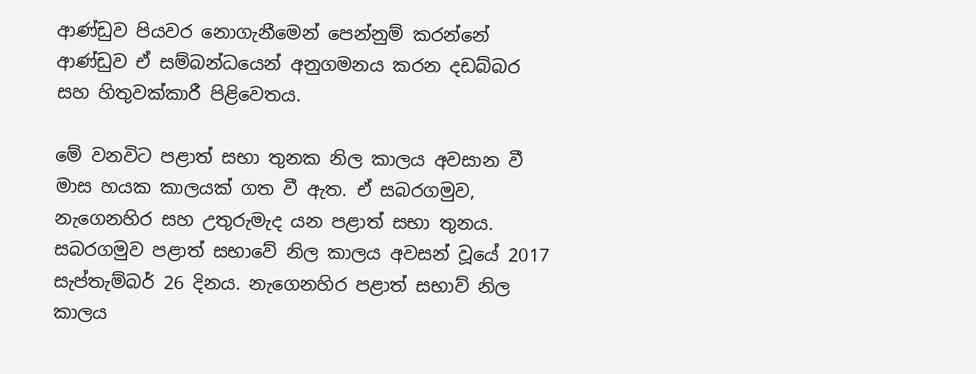ආණ්ඩුව පියවර නොගැනීමෙන් පෙන්නුම් කරන්නේ ආණ්ඩුව ඒ සම්බන්ධයෙන් අනුගමනය කරන දඩබ්බර සහ හිතුවක්කාරී පිළිවෙතය.

මේ වනවිට පළාත් සභා තුනක නිල කාලය අවසාන වී මාස හයක කාලයක් ගත වී ඇත. ඒ සබරගමුව, නැගෙනහිර සහ උතුරුමැද යන පළාත් සභා තුනය. සබරගමුව පළාත් සභාවේ නිල කාලය අවසන් වූයේ 2017 සැප්තැම්බර් 26 දිනය. නැගෙනහිර පළාත් සභාව් නිල කාලය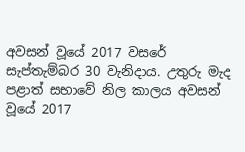අවසන් වූයේ 2017 වසරේ සැප්තැම්බර 30 වැනිදාය. උතුරු මැද පළාත් සභාවේ නිල කාලය අවසන් වූයේ 2017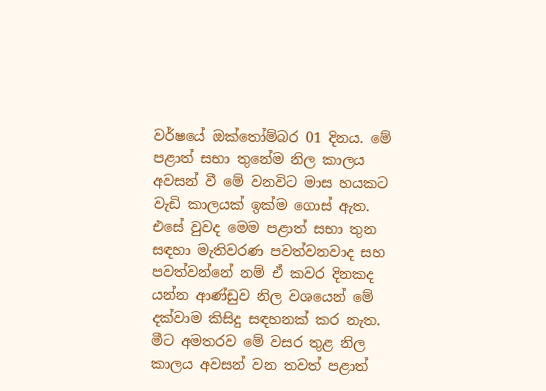වර්ෂයේ ඔක්තෝම්බර 01 දිනය. මේ පළාත් සභා තුනේම නිල කාලය අවසන් වී මේ වනවිට මාස හයකට වැඩි කාලයක් ඉක්ම ගොස් ඇත. එසේ වුවද මෙම පළාත් සභා තුන සඳහා මැතිවරණ පවත්වනවාද සහ පවත්වන්නේ නම් ඒ කවර දිනකද යන්න ආණ්ඩුව නිල වශයෙන් මේ දක්වාම කිසිදු සඳහනක් කර නැත. මීට අමතරව මේ වසර තුළ නිල කාලය අවසන් වන තවත් පළාත්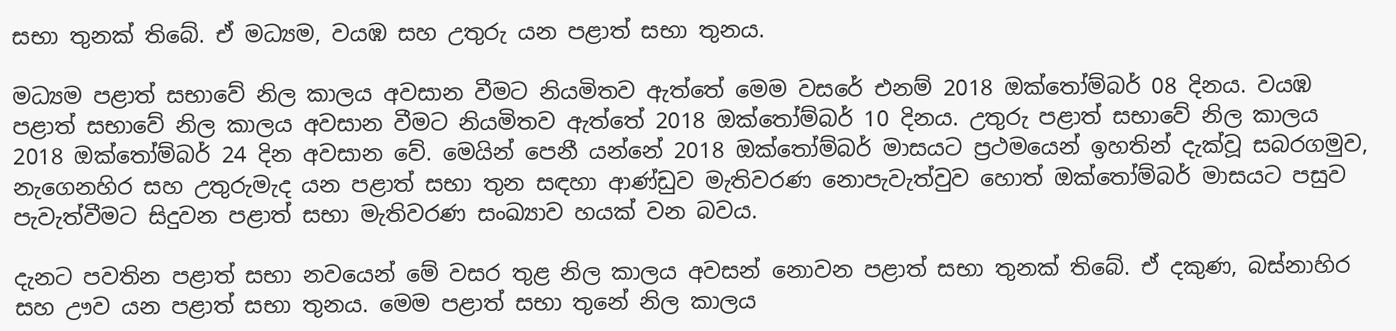සභා තුනක් තිබේ. ඒ මධ්‍යම, වයඹ සහ උතුරු යන පළාත් සභා තුනය.

මධ්‍යම පළාත් සභාවේ නිල කාලය අවසාන වීමට නියමිතව ඇත්තේ මෙම වසරේ එනම් 2018 ඔක්තෝම්බර් 08 දිනය. වයඹ පළාත් සභාවේ නිල කාලය අවසාන වීමට නියමිතව ඇත්තේ 2018 ඔක්තෝම්බර් 10 දිනය. උතුරු පළාත් සභාවේ නිල කාලය 2018 ඔක්තෝම්බර් 24 දින අවසාන වේ. මෙයින් පෙනී යන්නේ 2018 ඔක්තෝම්බර් මාසයට ප්‍රථමයෙන් ඉහතින් දැක්වූ සබරගමුව, නැගෙනහිර සහ උතුරුමැද යන පළාත් සභා තුන සඳහා ආණ්ඩුව මැතිවරණ නොපැවැත්වුව හොත් ඔක්තෝම්බර් මාසයට පසුව පැවැත්වීමට සිදුවන පළාත් සභා මැතිවරණ සංඛ්‍යාව හයක් වන බවය.

දැනට පවතින පළාත් සභා නවයෙන් මේ වසර තුළ නිල කාලය අවසන් නොවන පළාත් සභා තුනක් තිබේ. ඒ දකුණ, බස්නාහිර සහ ඌව යන පළාත් සභා තුනය. මෙම පළාත් සභා තුනේ නිල කාලය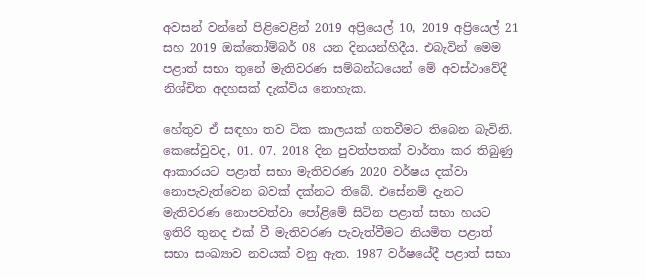අවසන් වන්නේ පිළිවෙළින් 2019 අප්‍රියෙල් 10, 2019 අප්‍රියෙල් 21 සහ 2019 ඔක්තෝම්බර් 08 යන දිනයන්හිදීය. එබැවින් මෙම පළාත් සභා තුනේ මැතිවරණ සම්බන්ධයෙන් මේ අවස්ථාවේදී නිශ්චිත අදහසක් දැක්විය නොහැක.

හේතුව ඒ සඳහා තව ටික කාලයක් ගතවීමට තිබෙන බැවිනි. කෙසේවුවද, 01. 07. 2018 දින පුවත්පතක් වාර්තා කර තිබුණු ආකාරයට පළාත් සභා මැතිවරණ 2020 වර්ෂය දක්වා නොපැවැත්වෙන බවක් දක්නට තිබේ. එසේනම් දැනට මැතිවරණ නොපවත්වා පෝළිමේ සිටින පළාත් සභා හයට ඉතිරි තුනද එක් වී මැතිවරණ පැවැත්වීමට නියමිත පළාත් සභා සංඛ්‍යාව නවයක් වනු ඇත. 1987 වර්ෂයේදී පළාත් සභා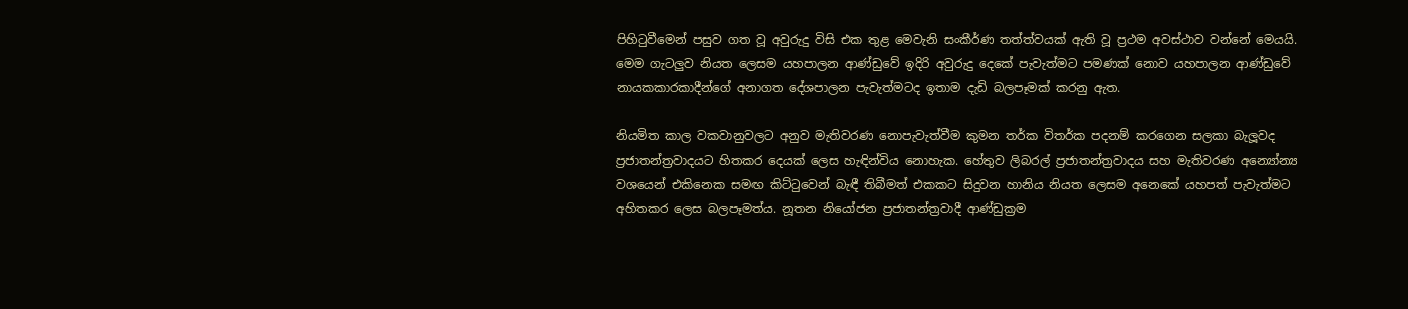පිහිටුවීමෙන් පසුව ගත වූ අවුරුදු විසි එක තුළ මෙවැනි සංකීර්ණ තත්ත්වයක් ඇති වූ ප්‍රථම අවස්ථාව වන්නේ මෙයයි. මෙම ගැටලුව නියත ලෙසම යහපාලන ආණ්ඩුවේ ඉදිරි අවුරුදු දෙකේ පැවැත්මට පමණක් නොව යහපාලන ආණ්ඩුවේ නායකකාරකාදීන්ගේ අනාගත දේශපාලන පැවැත්මටද ඉතාම දැඩි බලපෑමක් කරනු ඇත.

නියමිත කාල වකවානුවලට අනුව මැතිවරණ නොපැවැත්වීම කුමන තර්ක විතර්ක පදනම් කරගෙන සලකා බැලූවද ප්‍රජාතන්ත්‍රවාදයට හිතකර දෙයක් ලෙස හැඳින්විය නොහැක. හේතුව ලිබරල් ප්‍රජාතන්ත්‍රවාදය සහ මැතිවරණ අන්‍යෝන්‍ය වශයෙන් එකිනෙක සමඟ කිට්ටුවෙන් බැඳී තිබීමත් එකකට සිදුවන හානිය නියත ලෙසම අනෙකේ යහපත් පැවැත්මට අහිතකර ලෙස බලපෑමත්ය. නූතන නියෝජන ප්‍රජාතන්ත්‍රවාදී ආණ්ඩුක්‍රම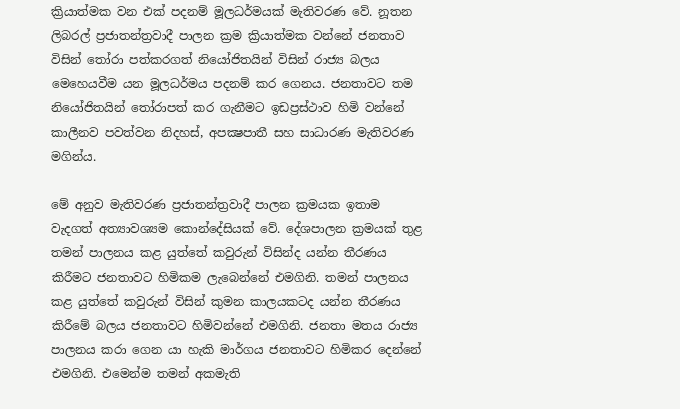ක්‍රියාත්මක වන එක් පදනම් මූලධර්මයක් මැතිවරණ වේ. නූතන ලිබරල් ප්‍රජාතන්ත්‍රවාදී පාලන ක්‍රම ක්‍රියාත්මක වන්නේ ජනතාව විසින් තෝරා පත්කරගත් නියෝජිතයින් විසින් රාජ්‍ය බලය මෙහෙයවීම යන මූලධර්මය පදනම් කර ගෙනය. ජනතාවට තම නියෝජිතයින් තෝරාපත් කර ගැනීමට ඉඩප්‍රස්ථාව හිමි වන්නේ කාලීනව පවත්වන නිදහස්, අපක්‍ෂපාතී සහ සාධාරණ මැතිවරණ මගින්ය.

මේ අනුව මැතිවරණ ප්‍රජාතන්ත්‍රවාදී පාලන ක්‍රමයක ඉතාම වැදගත් අත්‍යාවශ්‍යම කොන්දේසියක් වේ. දේශපාලන ක්‍රමයක් තුළ තමන් පාලනය කළ යුත්තේ කවුරුන් විසින්ද යන්න තීරණය කිරීමට ජනතාවට හිමිකම ලැබෙන්නේ එමගිනි. තමන් පාලනය කළ යුත්තේ කවුරුන් විසින් කුමන කාලයකටද යන්න තීරණය කිරීමේ බලය ජනතාවට හිමිවන්නේ එමගිනි. ජනතා මතය රාජ්‍ය පාලනය කරා ගෙන යා හැකි මාර්ගය ජනතාවට හිමිකර දෙන්නේ එමගිනි. එමෙන්ම තමන් අකමැති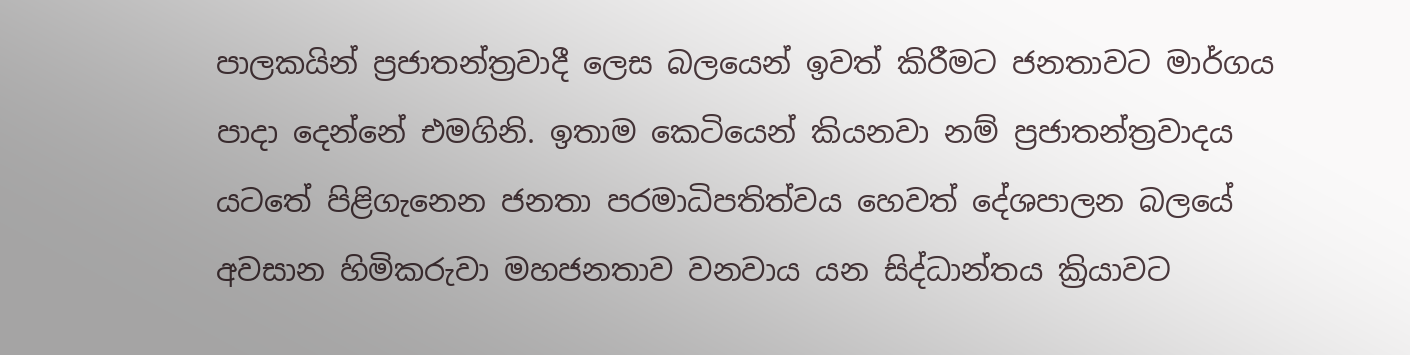පාලකයින් ප්‍රජාතන්ත්‍රවාදී ලෙස බලයෙන් ඉවත් කිරීමට ජනතාවට මාර්ගය පාදා දෙන්නේ එමගිනි. ඉතාම කෙටියෙන් කියනවා නම් ප්‍රජාතන්ත්‍රවාදය යටතේ පිළිගැනෙන ජනතා පරමාධිපතිත්වය හෙවත් දේශපාලන බලයේ අවසාන හිමිකරුවා මහජනතාව වනවාය යන සිද්ධාන්තය ක්‍රියාවට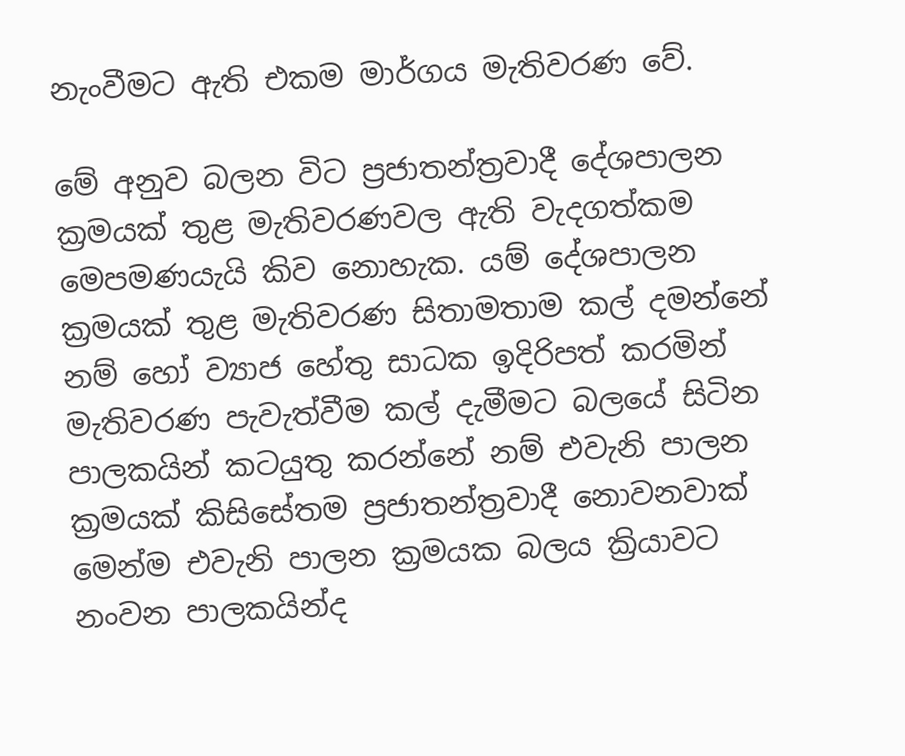නැංවීමට ඇති එකම මාර්ගය මැතිවරණ වේ.

මේ අනුව බලන විට ප්‍රජාතන්ත්‍රවාදී දේශපාලන ක්‍රමයක් තුළ මැතිවරණවල ඇති වැදගත්කම මෙපමණයැයි කිව නොහැක. යම් දේශපාලන ක්‍රමයක් තුළ මැතිවරණ සිතාමතාම කල් දමන්නේ නම් හෝ ව්‍යාජ හේතු සාධක ඉදිරිපත් කරමින් මැතිවරණ පැවැත්වීම කල් දැමීමට බලයේ සිටින පාලකයින් කටයුතු කරන්නේ නම් එවැනි පාලන ක්‍රමයක් කිසිසේතම ප්‍රජාතන්ත්‍රවාදී නොවනවාක් මෙන්ම එවැනි පාලන ක්‍රමයක බලය ක්‍රියාවට නංවන පාලකයින්ද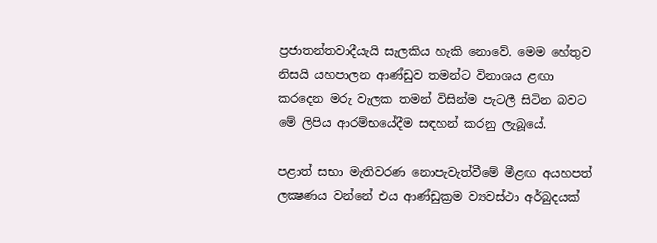ප්‍රජාතන්තවාදීයැයි සැලකිය හැකි නොවේ. මෙම හේතුව නිසයි යහපාලන ආණ්ඩුව තමන්ට විනාශය ළඟා කරදෙන මරු වැලක තමන් විසින්ම පැටලී සිටින බවට මේ ලිපිය ආරම්භයේදීම සඳහන් කරනු ලැබූයේ.

පළාත් සභා මැතිවරණ නොපැවැත්වීමේ මීළඟ අයහපත් ලක්‍ෂණය වන්නේ එය ආණ්ඩුක්‍රම ව්‍යවස්ථා අර්බුදයක්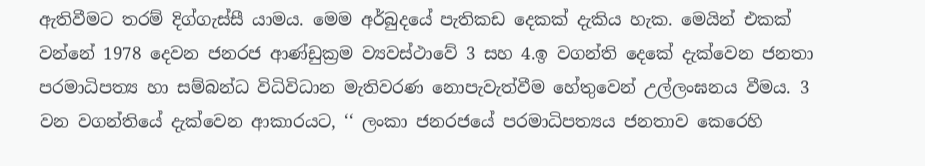ඇතිවීමට තරම් දිග්ගැස්සී යාමය. මෙම අර්බුදයේ පැතිකඩ දෙකක් දැකිය හැක. මෙයින් එකක් වන්නේ 1978 දෙවන ජනරජ ආණ්ඩුක්‍රම ව්‍යවස්ථාවේ 3 සහ 4.ඉ වගන්ති දෙකේ දැක්වෙන ජනතා පරමාධිපත්‍ය හා සම්බන්ධ විධිවිධාන මැතිවරණ නොපැවැත්වීම හේතුවෙන් උල්ලංඝනය වීමය. 3 වන වගන්තියේ දැක්වෙන ආකාරයට, ‘‘ ලංකා ජනරජයේ පරමාධිපත්‍යය ජනතාව කෙරෙහි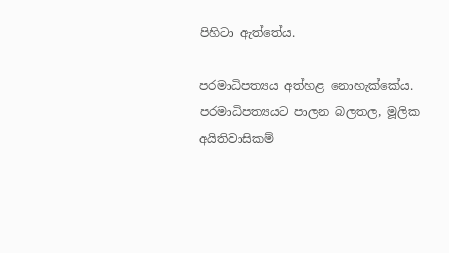පිහිටා ඇත්තේය.

පරමාධිපත්‍යය අත්හළ නොහැක්කේය. පරමාධිපත්‍යයට පාලන බලතල, මූලික අයිතිවාසිකම්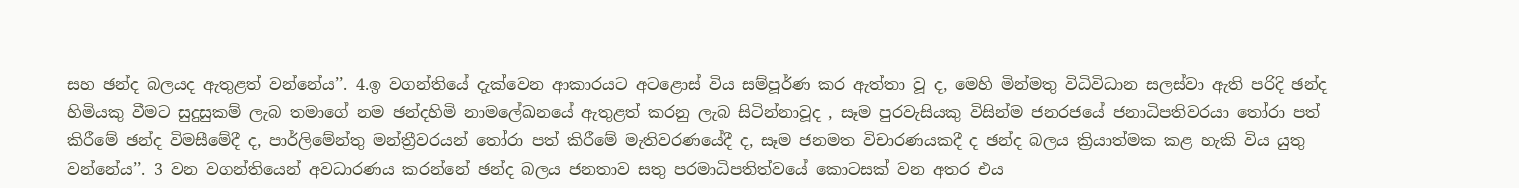සහ ඡන්ද බලයද ඇතුළත් වන්නේය’’. 4.ඉ වගන්තියේ දැක්වෙන ආකාරයට අටළොස් විය සම්පූර්ණ කර ඇත්තා වූ ද, මෙහි මින්මතු විධිවිධාන සලස්වා ඇති පරිදි ඡන්ද හිමියකු වීමට සුදුසුකම් ලැබ තමාගේ නම ඡන්දහිමි නාමලේඛනයේ ඇතුළත් කරනු ලැබ සිටින්නාවූද , සෑම පුරවැසියකු විසින්ම ජනරජයේ ජනාධිපතිවරයා තෝරා පත් කිරීමේ ඡන්ද විමසීමේදී ද, පාර්ලිමේන්තු මන්ත්‍රීවරයන් තෝරා පත් කිරීමේ මැතිවරණයේදී ද, සෑම ජනමත විචාරණයකදී ද ඡන්ද බලය ක්‍රියාත්මක කළ හැකි විය යුතු වන්නේය’’. 3 වන වගන්තියෙන් අවධාරණය කරන්නේ ඡන්ද බලය ජනතාව සතු පරමාධිපතිත්වයේ කොටසක් වන අතර එය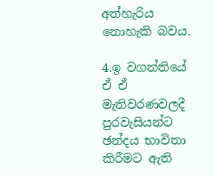අත්හැරිය නොහැකි බවය.

4.ඉ වගන්තියේ ඒ ඒ මැතිවරණවලදී පුරවැසියන්ට ඡන්දය භාවිතා කිරීමට ඇති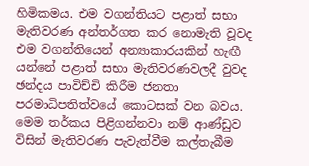හිමිකමය. එම වගන්තියට පළාත් සභා මැතිවරණ අන්තර්ගත කර නොමැති වූවද එම වගන්තියෙන් අන්‍යාකාරයකින් හැඟී යන්නේ පළාත් සභා මැතිවරණවලදී වුවද ඡන්දය පාවිච්චි කිරීම ජනතා පරමාධිපතිත්වයේ කොටසක් වන බවය. මෙම තර්කය පිළිගන්නවා නම් ආණ්ඩුව විසින් මැතිවරණ පැවැත්වීම කල්තැබීම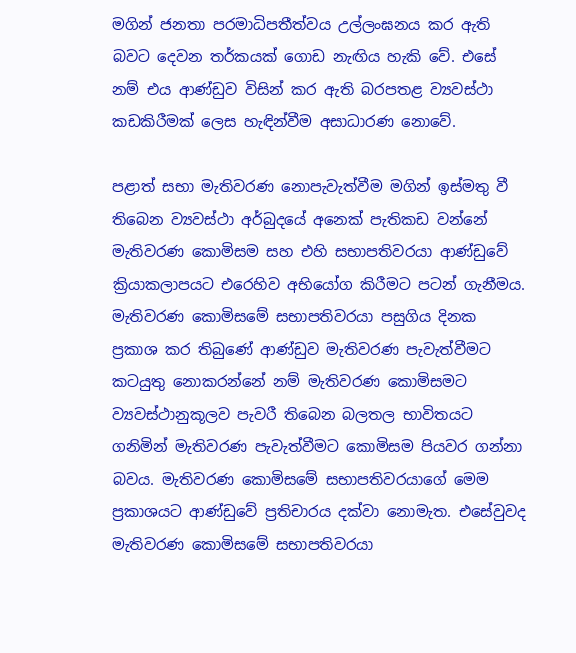මගින් ජනතා පරමාධිපතීත්වය උල්ලංඝනය කර ඇති බවට දෙවන තර්කයක් ගොඩ නැඟිය හැකි වේ. එසේ නම් එය ආණ්ඩුව විසින් කර ඇති බරපතළ ව්‍යවස්ථා කඩකිරීමක් ලෙස හැඳින්වීම අසාධාරණ නොවේ.

පළාත් සභා මැතිවරණ නොපැවැත්වීම මගින් ඉස්මතු වී තිබෙන ව්‍යවස්ථා අර්බුදයේ අනෙක් පැතිකඩ වන්නේ මැතිවරණ කොමිසම සහ එහි සභාපතිවරයා ආණ්ඩුවේ ක්‍රියාකලාපයට එරෙහිව අභියෝග කිරීමට පටන් ගැනීමය. මැතිවරණ කොමිසමේ සභාපතිවරයා පසුගිය දිනක ප්‍රකාශ කර තිබුණේ ආණ්ඩුව මැතිවරණ පැවැත්වීමට කටයුතු නොකරන්නේ නම් මැතිවරණ කොමිසමට ව්‍යවස්ථානුකූලව පැවරී තිබෙන බලතල භාවිතයට ගනිමින් මැතිවරණ පැවැත්වීමට කොමිසම පියවර ගන්නා බවය. මැතිවරණ කොමිසමේ සභාපතිවරයාගේ මෙම ප්‍රකාශයට ආණ්ඩුවේ ප්‍රතිචාරය දක්වා නොමැත. එසේවුවද මැතිවරණ කොමිසමේ සභාපතිවරයා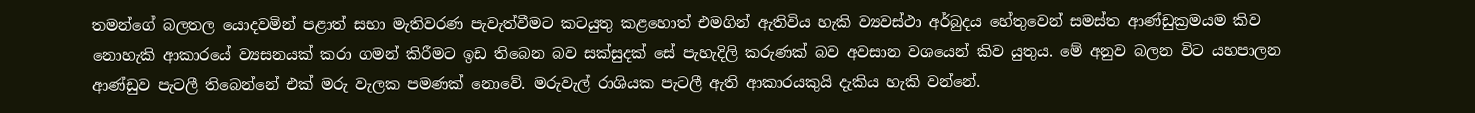තමන්ගේ බලතල යොදවමින් පළාත් සභා මැතිවරණ පැවැත්වීමට කටයුතු කළහොත් එමගින් ඇතිවිය හැකි ව්‍යවස්ථා අර්බුදය හේතුවෙන් සමස්ත ආණ්ඩුක්‍රමයම කිව නොහැකි ආකාරයේ ව්‍යසනයක් කරා ගමන් කිරීමට ඉඩ තිබෙන බව සක්සුදක් සේ පැහැදිලි කරුණක් බව අවසාන වශයෙන් කිව යුතුය. මේ අනුව බලන විට යහපාලන ආණ්ඩුව පැටලී තිබෙන්නේ එක් මරු වැලක පමණක් නොවේ. මරුවැල් රාශියක පැටලී ඇති ආකාරයකුයි දැකිය හැකි වන්නේ.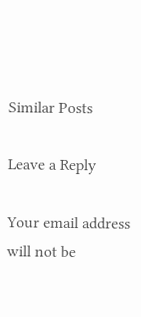Similar Posts

Leave a Reply

Your email address will not be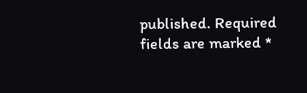published. Required fields are marked *